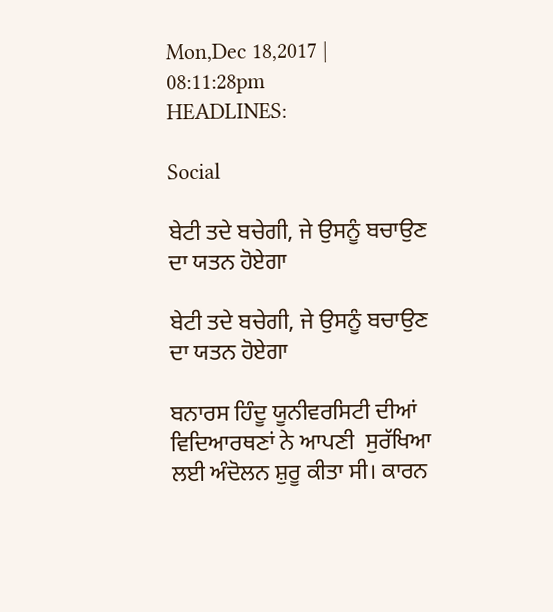Mon,Dec 18,2017 | 08:11:28pm
HEADLINES:

Social

ਬੇਟੀ ਤਦੇ ਬਚੇਗੀ, ਜੇ ਉਸਨੂੰ ਬਚਾਉਣ ਦਾ ਯਤਨ ਹੋਏਗਾ

ਬੇਟੀ ਤਦੇ ਬਚੇਗੀ, ਜੇ ਉਸਨੂੰ ਬਚਾਉਣ ਦਾ ਯਤਨ ਹੋਏਗਾ

ਬਨਾਰਸ ਹਿੰਦੂ ਯੂਨੀਵਰਸਿਟੀ ਦੀਆਂ ਵਿਦਿਆਰਥਣਾਂ ਨੇ ਆਪਣੀ  ਸੁਰੱਖਿਆ ਲਈ ਅੰਦੋਲਨ ਸ਼ੁਰੂ ਕੀਤਾ ਸੀ। ਕਾਰਨ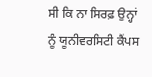ਸੀ ਕਿ ਨਾ ਸਿਰਫ਼ ਉਨ੍ਹਾਂ ਨੂੰ ਯੂਨੀਵਰਸਿਟੀ ਕੈਂਪਸ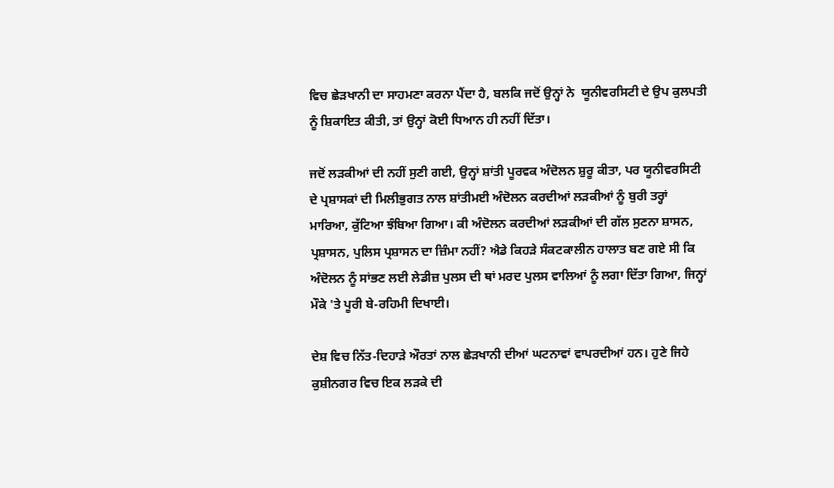ਵਿਚ ਛੇੜਖਾਨੀ ਦਾ ਸਾਹਮਣਾ ਕਰਨਾ ਪੈਂਦਾ ਹੈ, ਬਲਕਿ ਜਦੋਂ ਉਨ੍ਹਾਂ ਨੇ  ਯੂਨੀਵਰਸਿਟੀ ਦੇ ਉਪ ਕੁਲਪਤੀ ਨੂੰ ਸ਼ਿਕਾਇਤ ਕੀਤੀ, ਤਾਂ ਉਨ੍ਹਾਂ ਕੋਈ ਧਿਆਨ ਹੀ ਨਹੀਂ ਦਿੱਤਾ।

ਜਦੋਂ ਲੜਕੀਆਂ ਦੀ ਨਹੀਂ ਸੁਣੀ ਗਈ, ਉਨ੍ਹਾਂ ਸ਼ਾਂਤੀ ਪੂਰਵਕ ਅੰਦੋਲਨ ਸ਼ੁਰੂ ਕੀਤਾ, ਪਰ ਯੂਨੀਵਰਸਿਟੀ ਦੇ ਪ੍ਰਸ਼ਾਸਕਾਂ ਦੀ ਮਿਲੀਭੁਗਤ ਨਾਲ ਸ਼ਾਂਤੀਮਈ ਅੰਦੋਲਨ ਕਰਦੀਆਂ ਲੜਕੀਆਂ ਨੂੰ ਬੁਰੀ ਤਰ੍ਹਾਂ  ਮਾਰਿਆ, ਕੁੱਟਿਆ ਝੰਬਿਆ ਗਿਆ। ਕੀ ਅੰਦੋਲਨ ਕਰਦੀਆਂ ਲੜਕੀਆਂ ਦੀ ਗੱਲ ਸੁਣਨਾ ਸ਼ਾਸਨ, ਪ੍ਰਸ਼ਾਸਨ, ਪੁਲਿਸ ਪ੍ਰਸ਼ਾਸਨ ਦਾ ਜ਼ਿੰਮਾ ਨਹੀਂ? ਐਡੇ ਕਿਹੜੇ ਸੰਕਟਕਾਲੀਨ ਹਾਲਾਤ ਬਣ ਗਏ ਸੀ ਕਿ ਅੰਦੋਲਨ ਨੂੰ ਸਾਂਭਣ ਲਈ ਲੇਡੀਜ਼ ਪੁਲਸ ਦੀ ਥਾਂ ਮਰਦ ਪੁਲਸ ਵਾਲਿਆਂ ਨੂੰ ਲਗਾ ਦਿੱਤਾ ਗਿਆ, ਜਿਨ੍ਹਾਂ ਮੌਕੇ 'ਤੇ ਪੂਰੀ ਬੇ-ਰਹਿਮੀ ਦਿਖਾਈ।

ਦੇਸ਼ ਵਿਚ ਨਿੱਤ-ਦਿਹਾੜੇ ਔਰਤਾਂ ਨਾਲ ਛੇੜਖਾਨੀ ਦੀਆਂ ਘਟਨਾਵਾਂ ਵਾਪਰਦੀਆਂ ਹਨ। ਹੁਣੇ ਜਿਹੇ ਕੁਸ਼ੀਨਗਰ ਵਿਚ ਇਕ ਲੜਕੇ ਦੀ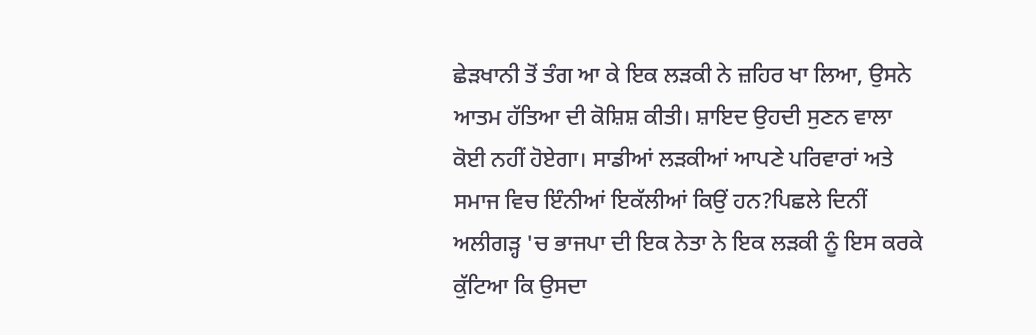ਛੇੜਖਾਨੀ ਤੋਂ ਤੰਗ ਆ ਕੇ ਇਕ ਲੜਕੀ ਨੇ ਜ਼ਹਿਰ ਖਾ ਲਿਆ, ਉਸਨੇ ਆਤਮ ਹੱਤਿਆ ਦੀ ਕੋਸ਼ਿਸ਼ ਕੀਤੀ। ਸ਼ਾਇਦ ਉਹਦੀ ਸੁਣਨ ਵਾਲਾ ਕੋਈ ਨਹੀਂ ਹੋਏਗਾ। ਸਾਡੀਆਂ ਲੜਕੀਆਂ ਆਪਣੇ ਪਰਿਵਾਰਾਂ ਅਤੇ ਸਮਾਜ ਵਿਚ ਇੰਨੀਆਂ ਇਕੱਲੀਆਂ ਕਿਉਂ ਹਨ?ਪਿਛਲੇ ਦਿਨੀਂ ਅਲੀਗੜ੍ਹ 'ਚ ਭਾਜਪਾ ਦੀ ਇਕ ਨੇਤਾ ਨੇ ਇਕ ਲੜਕੀ ਨੂੰ ਇਸ ਕਰਕੇ ਕੁੱਟਿਆ ਕਿ ਉਸਦਾ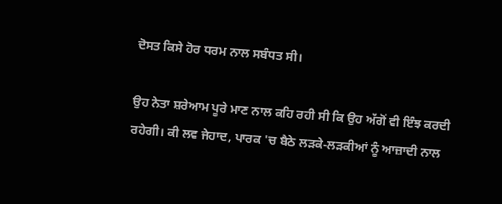ਦੋਸਤ ਕਿਸੇ ਹੋਰ ਧਰਮ ਨਾਲ ਸਬੰਧਤ ਸੀ।

ਉਹ ਨੇਤਾ ਸ਼ਰੇਆਮ ਪੂਰੇ ਮਾਣ ਨਾਲ ਕਹਿ ਰਹੀ ਸੀ ਕਿ ਉਹ ਅੱਗੋਂ ਵੀ ਇੰਝ ਕਰਦੀ ਰਹੇਗੀ। ਕੀ ਲਵ ਜੇਹਾਦ, ਪਾਰਕ 'ਚ ਬੈਠੇ ਲੜਕੇ-ਲੜਕੀਆਂ ਨੂੰ ਆਜ਼ਾਦੀ ਨਾਲ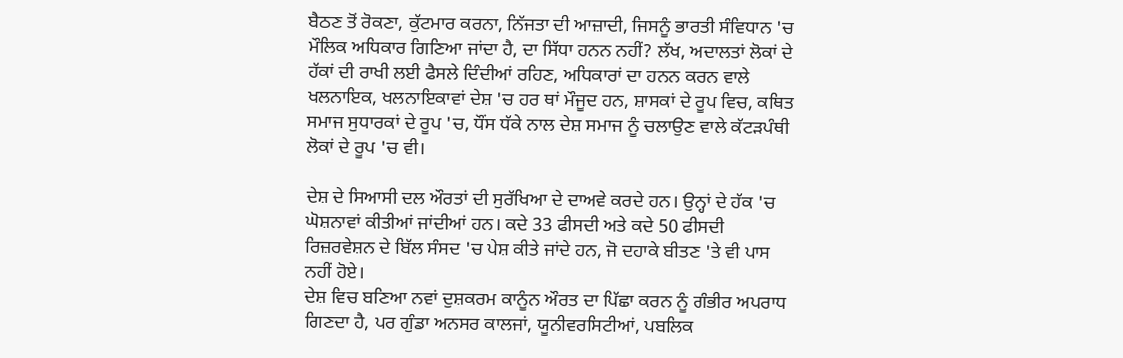ਬੈਠਣ ਤੋਂ ਰੋਕਣਾ, ਕੁੱਟਮਾਰ ਕਰਨਾ, ਨਿੱਜਤਾ ਦੀ ਆਜ਼ਾਦੀ, ਜਿਸਨੂੰ ਭਾਰਤੀ ਸੰਵਿਧਾਨ 'ਚ ਮੌਲਿਕ ਅਧਿਕਾਰ ਗਿਣਿਆ ਜਾਂਦਾ ਹੈ, ਦਾ ਸਿੱਧਾ ਹਨਨ ਨਹੀਂ? ਲੱਖ, ਅਦਾਲਤਾਂ ਲੋਕਾਂ ਦੇ ਹੱਕਾਂ ਦੀ ਰਾਖੀ ਲਈ ਫੈਸਲੇ ਦਿੰਦੀਆਂ ਰਹਿਣ, ਅਧਿਕਾਰਾਂ ਦਾ ਹਨਨ ਕਰਨ ਵਾਲੇ ਖਲਨਾਇਕ, ਖਲਨਾਇਕਾਵਾਂ ਦੇਸ਼ 'ਚ ਹਰ ਥਾਂ ਮੌਜੂਦ ਹਨ, ਸ਼ਾਸਕਾਂ ਦੇ ਰੂਪ ਵਿਚ, ਕਥਿਤ ਸਮਾਜ ਸੁਧਾਰਕਾਂ ਦੇ ਰੂਪ 'ਚ, ਧੌਂਸ ਧੱਕੇ ਨਾਲ ਦੇਸ਼ ਸਮਾਜ ਨੂੰ ਚਲਾਉਣ ਵਾਲੇ ਕੱਟੜਪੰਥੀ ਲੋਕਾਂ ਦੇ ਰੂਪ 'ਚ ਵੀ।

ਦੇਸ਼ ਦੇ ਸਿਆਸੀ ਦਲ ਔਰਤਾਂ ਦੀ ਸੁਰੱਖਿਆ ਦੇ ਦਾਅਵੇ ਕਰਦੇ ਹਨ। ਉਨ੍ਹਾਂ ਦੇ ਹੱਕ 'ਚ ਘੋਸ਼ਨਾਵਾਂ ਕੀਤੀਆਂ ਜਾਂਦੀਆਂ ਹਨ। ਕਦੇ 33 ਫੀਸਦੀ ਅਤੇ ਕਦੇ 50 ਫੀਸਦੀ ਰਿਜ਼ਰਵੇਸ਼ਨ ਦੇ ਬਿੱਲ ਸੰਸਦ 'ਚ ਪੇਸ਼ ਕੀਤੇ ਜਾਂਦੇ ਹਨ, ਜੋ ਦਹਾਕੇ ਬੀਤਣ 'ਤੇ ਵੀ ਪਾਸ ਨਹੀਂ ਹੋਏ।
ਦੇਸ਼ ਵਿਚ ਬਣਿਆ ਨਵਾਂ ਦੁਸ਼ਕਰਮ ਕਾਨੂੰਨ ਔਰਤ ਦਾ ਪਿੱਛਾ ਕਰਨ ਨੂੰ ਗੰਭੀਰ ਅਪਰਾਧ ਗਿਣਦਾ ਹੈ, ਪਰ ਗੁੰਡਾ ਅਨਸਰ ਕਾਲਜਾਂ, ਯੂਨੀਵਰਸਿਟੀਆਂ, ਪਬਲਿਕ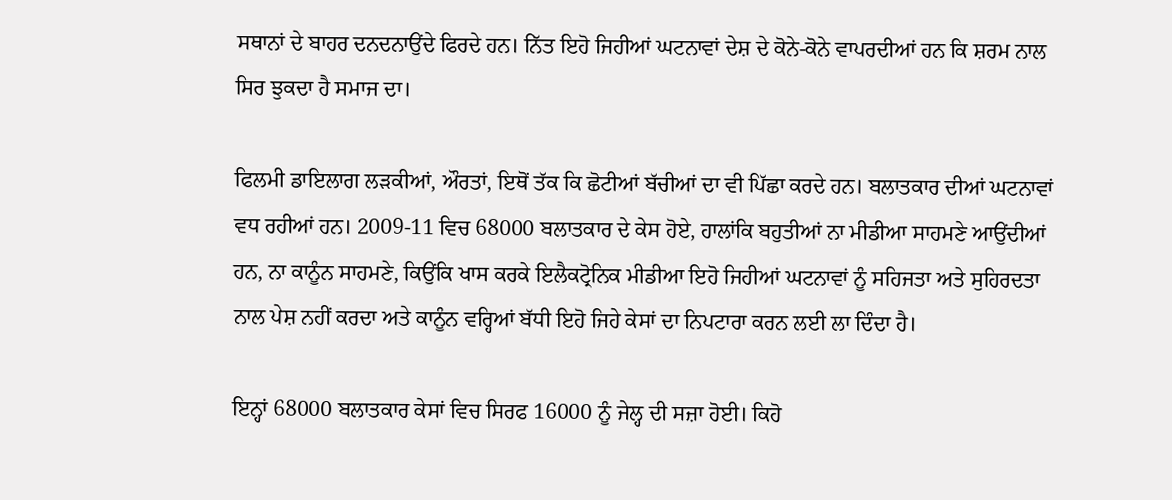ਸਥਾਨਾਂ ਦੇ ਬਾਹਰ ਦਨਦਨਾਉਂਦੇ ਫਿਰਦੇ ਹਨ। ਨਿੱਤ ਇਹੋ ਜਿਹੀਆਂ ਘਟਨਾਵਾਂ ਦੇਸ਼ ਦੇ ਕੋਨੇ-ਕੋਨੇ ਵਾਪਰਦੀਆਂ ਹਨ ਕਿ ਸ਼ਰਮ ਨਾਲ ਸਿਰ ਝੁਕਦਾ ਹੈ ਸਮਾਜ ਦਾ।

ਫਿਲਮੀ ਡਾਇਲਾਗ ਲੜਕੀਆਂ, ਔਰਤਾਂ, ਇਥੋਂ ਤੱਕ ਕਿ ਛੋਟੀਆਂ ਬੱਚੀਆਂ ਦਾ ਵੀ ਪਿੱਛਾ ਕਰਦੇ ਹਨ। ਬਲਾਤਕਾਰ ਦੀਆਂ ਘਟਨਾਵਾਂ ਵਧ ਰਹੀਆਂ ਹਨ। 2009-11 ਵਿਚ 68000 ਬਲਾਤਕਾਰ ਦੇ ਕੇਸ ਹੋਏ, ਹਾਲਾਂਕਿ ਬਹੁਤੀਆਂ ਨਾ ਮੀਡੀਆ ਸਾਹਮਣੇ ਆਉਂਦੀਆਂ ਹਨ, ਨਾ ਕਾਨੂੰਨ ਸਾਹਮਣੇ, ਕਿਉਂਕਿ ਖਾਸ ਕਰਕੇ ਇਲੈਕਟ੍ਰੋਨਿਕ ਮੀਡੀਆ ਇਹੋ ਜਿਹੀਆਂ ਘਟਨਾਵਾਂ ਨੂੰ ਸਹਿਜਤਾ ਅਤੇ ਸੁਹਿਰਦਤਾ ਨਾਲ ਪੇਸ਼ ਨਹੀਂ ਕਰਦਾ ਅਤੇ ਕਾਨੂੰਨ ਵਰ੍ਹਿਆਂ ਬੱਧੀ ਇਹੋ ਜਿਹੇ ਕੇਸਾਂ ਦਾ ਨਿਪਟਾਰਾ ਕਰਨ ਲਈ ਲਾ ਦਿੰਦਾ ਹੈ।

ਇਨ੍ਹਾਂ 68000 ਬਲਾਤਕਾਰ ਕੇਸਾਂ ਵਿਚ ਸਿਰਫ 16000 ਨੂੰ ਜੇਲ੍ਹ ਦੀ ਸਜ਼ਾ ਹੋਈ। ਕਿਹੋ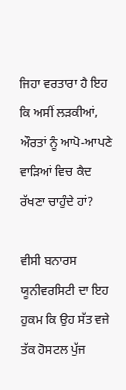ਜਿਹਾ ਵਰਤਾਰਾ ਹੈ ਇਹ ਕਿ ਅਸੀਂ ਲੜਕੀਆਂ, ਔਰਤਾਂ ਨੂੰ ਆਪੋ-ਆਪਣੇ ਵਾੜਿਆਂ ਵਿਚ ਕੈਦ ਰੱਖਣਾ ਚਾਹੁੰਦੇ ਹਾਂ?

ਵੀਸੀ ਬਨਾਰਸ ਯੂਨੀਵਰਸਿਟੀ ਦਾ ਇਹ ਹੁਕਮ ਕਿ ਉਹ ਸੱਤ ਵਜੇ ਤੱਕ ਹੋਸਟਲ ਪੁੱਜ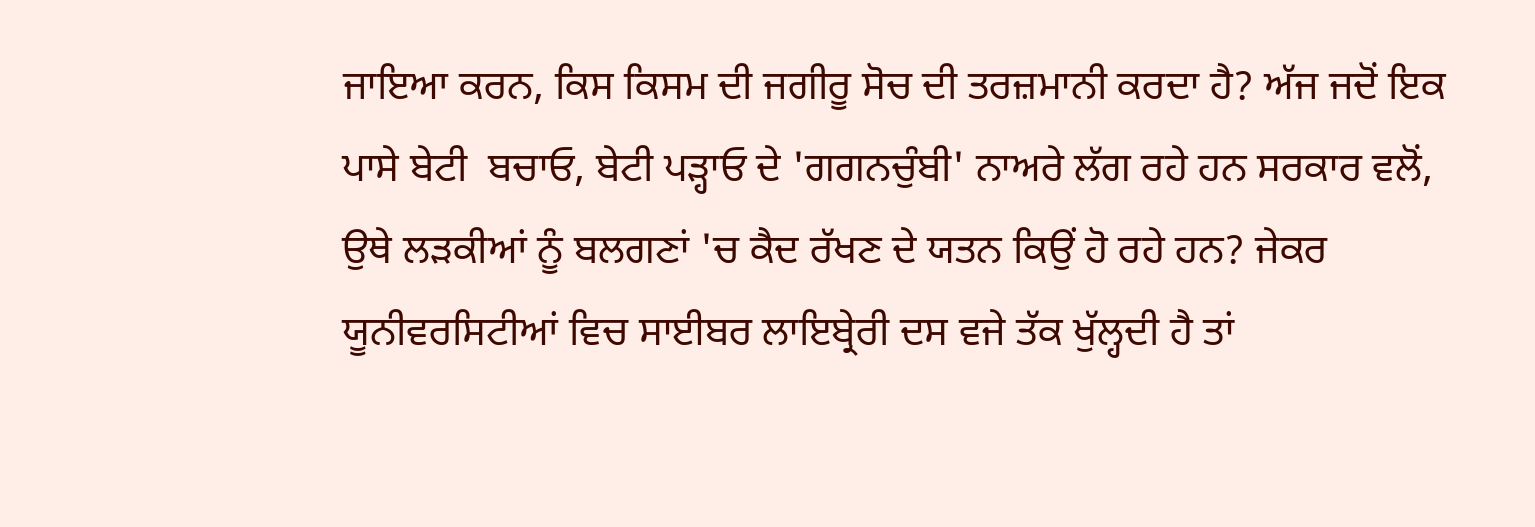ਜਾਇਆ ਕਰਨ, ਕਿਸ ਕਿਸਮ ਦੀ ਜਗੀਰੂ ਸੋਚ ਦੀ ਤਰਜ਼ਮਾਨੀ ਕਰਦਾ ਹੈ? ਅੱਜ ਜਦੋਂ ਇਕ ਪਾਸੇ ਬੇਟੀ  ਬਚਾਓ, ਬੇਟੀ ਪੜ੍ਹਾਓ ਦੇ 'ਗਗਨਚੁੰਬੀ' ਨਾਅਰੇ ਲੱਗ ਰਹੇ ਹਨ ਸਰਕਾਰ ਵਲੋਂ, ਉਥੇ ਲੜਕੀਆਂ ਨੂੰ ਬਲਗਣਾਂ 'ਚ ਕੈਦ ਰੱਖਣ ਦੇ ਯਤਨ ਕਿਉਂ ਹੋ ਰਹੇ ਹਨ? ਜੇਕਰ ਯੂਨੀਵਰਸਿਟੀਆਂ ਵਿਚ ਸਾਈਬਰ ਲਾਇਬ੍ਰੇਰੀ ਦਸ ਵਜੇ ਤੱਕ ਖੁੱਲ੍ਹਦੀ ਹੈ ਤਾਂ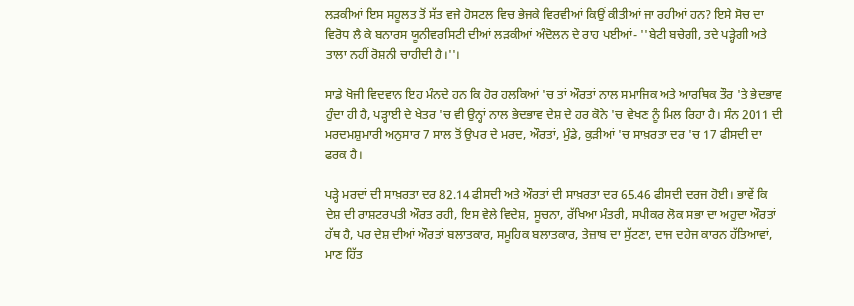ਲੜਕੀਆਂ ਇਸ ਸਹੂਲਤ ਤੋਂ ਸੱਤ ਵਜੇ ਹੋਸਟਲ ਵਿਚ ਭੇਜਕੇ ਵਿਰਵੀਆਂ ਕਿਉਂ ਕੀਤੀਆਂ ਜਾ ਰਹੀਆਂ ਹਨ? ਇਸੇ ਸੋਚ ਦਾ ਵਿਰੋਧ ਲੈ ਕੇ ਬਨਾਰਸ ਯੂਨੀਵਰਸਿਟੀ ਦੀਆਂ ਲੜਕੀਆਂ ਅੰਦੋਲਨ ਦੇ ਰਾਹ ਪਈਆਂ- ''ਬੇਟੀ ਬਚੇਗੀ, ਤਦੇ ਪੜ੍ਹੇਗੀ ਅਤੇ ਤਾਲਾ ਨਹੀਂ ਰੋਸ਼ਨੀ ਚਾਹੀਦੀ ਹੈ।''।

ਸਾਡੇ ਖੋਜੀ ਵਿਦਵਾਨ ਇਹ ਮੰਨਦੇ ਹਨ ਕਿ ਹੋਰ ਹਲਕਿਆਂ 'ਚ ਤਾਂ ਔਰਤਾਂ ਨਾਲ ਸਮਾਜਿਕ ਅਤੇ ਆਰਥਿਕ ਤੌਰ 'ਤੇ ਭੇਦਭਾਵ ਹੁੰਦਾ ਹੀ ਹੈ, ਪੜ੍ਹਾਈ ਦੇ ਖੇਤਰ 'ਚ ਵੀ ਉਨ੍ਹਾਂ ਨਾਲ ਭੇਦਭਾਵ ਦੇਸ਼ ਦੇ ਹਰ ਕੋਨੇ 'ਚ ਵੇਖਣ ਨੂੰ ਮਿਲ ਰਿਹਾ ਹੈ। ਸੰਨ 2011 ਦੀ ਮਰਦਮਸ਼ੁਮਾਰੀ ਅਨੁਸਾਰ 7 ਸਾਲ ਤੋਂ ਉਪਰ ਦੇ ਮਰਦ, ਔਰਤਾਂ, ਮੁੰਡੇ, ਕੁੜੀਆਂ 'ਚ ਸਾਖ਼ਰਤਾ ਦਰ 'ਚ 17 ਫੀਸਦੀ ਦਾ ਫਰਕ ਹੈ।

ਪੜ੍ਹੇ ਮਰਦਾਂ ਦੀ ਸਾਖ਼ਰਤਾ ਦਰ 82.14 ਫੀਸਦੀ ਅਤੇ ਔਰਤਾਂ ਦੀ ਸਾਖ਼ਰਤਾ ਦਰ 65.46 ਫੀਸਦੀ ਦਰਜ ਹੋਈ। ਭਾਵੇਂ ਕਿ ਦੇਸ਼ ਦੀ ਰਾਸ਼ਟਰਪਤੀ ਔਰਤ ਰਹੀ, ਇਸ ਵੇਲੇ ਵਿਦੇਸ਼, ਸੂਚਨਾ, ਰੱਖਿਆ ਮੰਤਰੀ, ਸਪੀਕਰ ਲੋਕ ਸਭਾ ਦਾ ਅਹੁਦਾ ਔਰਤਾਂ ਹੱਥ ਹੈ, ਪਰ ਦੇਸ਼ ਦੀਆਂ ਔਰਤਾਂ ਬਲਾਤਕਾਰ, ਸਮੂਹਿਕ ਬਲਾਤਕਾਰ, ਤੇਜ਼ਾਬ ਦਾ ਸੁੱਟਣਾ, ਦਾਜ ਦਹੇਜ ਕਾਰਨ ਹੱਤਿਆਵਾਂ, ਮਾਣ ਹਿੱਤ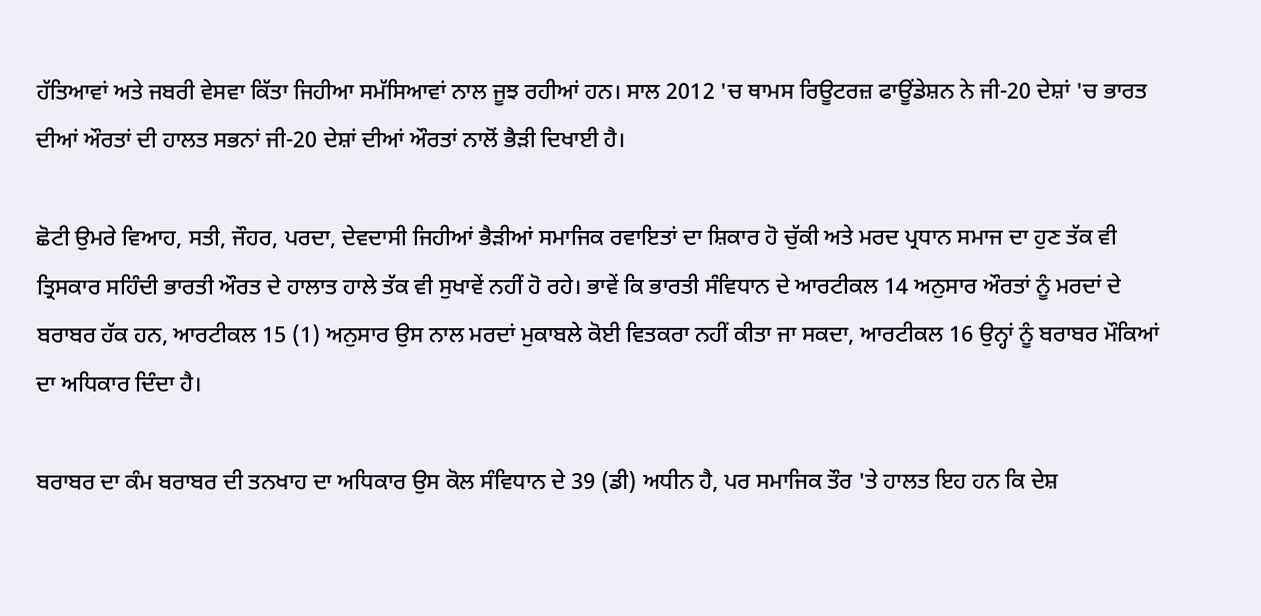ਹੱਤਿਆਵਾਂ ਅਤੇ ਜਬਰੀ ਵੇਸਵਾ ਕਿੱਤਾ ਜਿਹੀਆ ਸਮੱਸਿਆਵਾਂ ਨਾਲ ਜੂਝ ਰਹੀਆਂ ਹਨ। ਸਾਲ 2012 'ਚ ਥਾਮਸ ਰਿਊਟਰਜ਼ ਫਾਊਂਡੇਸ਼ਨ ਨੇ ਜੀ-20 ਦੇਸ਼ਾਂ 'ਚ ਭਾਰਤ ਦੀਆਂ ਔਰਤਾਂ ਦੀ ਹਾਲਤ ਸਭਨਾਂ ਜੀ-20 ਦੇਸ਼ਾਂ ਦੀਆਂ ਔਰਤਾਂ ਨਾਲੋਂ ਭੈੜੀ ਦਿਖਾਈ ਹੈ।

ਛੋਟੀ ਉਮਰੇ ਵਿਆਹ, ਸਤੀ, ਜੌਹਰ, ਪਰਦਾ, ਦੇਵਦਾਸੀ ਜਿਹੀਆਂ ਭੈੜੀਆਂ ਸਮਾਜਿਕ ਰਵਾਇਤਾਂ ਦਾ ਸ਼ਿਕਾਰ ਹੋ ਚੁੱਕੀ ਅਤੇ ਮਰਦ ਪ੍ਰਧਾਨ ਸਮਾਜ ਦਾ ਹੁਣ ਤੱਕ ਵੀ ਤ੍ਰਿਸਕਾਰ ਸਹਿੰਦੀ ਭਾਰਤੀ ਔਰਤ ਦੇ ਹਾਲਾਤ ਹਾਲੇ ਤੱਕ ਵੀ ਸੁਖਾਵੇਂ ਨਹੀਂ ਹੋ ਰਹੇ। ਭਾਵੇਂ ਕਿ ਭਾਰਤੀ ਸੰਵਿਧਾਨ ਦੇ ਆਰਟੀਕਲ 14 ਅਨੁਸਾਰ ਔਰਤਾਂ ਨੂੰ ਮਰਦਾਂ ਦੇ ਬਰਾਬਰ ਹੱਕ ਹਨ, ਆਰਟੀਕਲ 15 (1) ਅਨੁਸਾਰ ਉਸ ਨਾਲ ਮਰਦਾਂ ਮੁਕਾਬਲੇ ਕੋਈ ਵਿਤਕਰਾ ਨਹੀਂ ਕੀਤਾ ਜਾ ਸਕਦਾ, ਆਰਟੀਕਲ 16 ਉਨ੍ਹਾਂ ਨੂੰ ਬਰਾਬਰ ਮੌਕਿਆਂ ਦਾ ਅਧਿਕਾਰ ਦਿੰਦਾ ਹੈ।

ਬਰਾਬਰ ਦਾ ਕੰਮ ਬਰਾਬਰ ਦੀ ਤਨਖਾਹ ਦਾ ਅਧਿਕਾਰ ਉਸ ਕੋਲ ਸੰਵਿਧਾਨ ਦੇ 39 (ਡੀ) ਅਧੀਨ ਹੈ, ਪਰ ਸਮਾਜਿਕ ਤੌਰ 'ਤੇ ਹਾਲਤ ਇਹ ਹਨ ਕਿ ਦੇਸ਼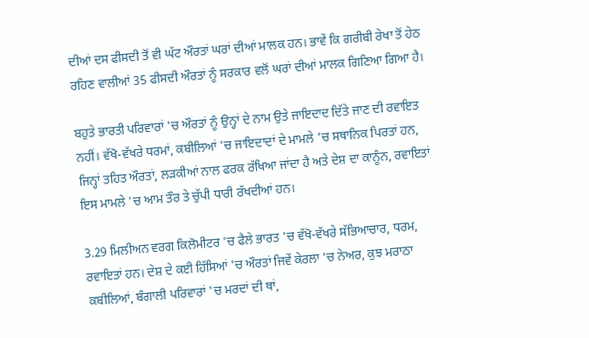ਦੀਆਂ ਦਸ ਫੀਸਦੀ ਤੋਂ ਵੀ ਘੱਟ ਔਰਤਾਂ ਘਰਾਂ ਦੀਆਂ ਮਾਲਕ ਹਨ। ਭਾਵੇਂ ਕਿ ਗਰੀਬੀ ਰੇਖਾ ਤੋਂ ਹੇਠ ਰਹਿਣ ਵਾਲੀਆਂ 35 ਫੀਸਦੀ ਔਰਤਾਂ ਨੂੰ ਸਰਕਾਰ ਵਲੋਂ ਘਰਾਂ ਦੀਆਂ ਮਾਲਕ ਗਿਣਿਆ ਗਿਆ ਹੈ।

ਬਹੁਤੇ ਭਾਰਤੀ ਪਰਿਵਾਰਾਂ 'ਚ ਔਰਤਾਂ ਨੂੰ ਉਨ੍ਹਾਂ ਦੇ ਨਾਮ ਉਤੇ ਜਾਇਦਾਦ ਦਿੱਤੇ ਜਾਣ ਦੀ ਰਵਾਇਤ ਨਹੀਂ। ਵੱਖੋ-ਵੱਖਰੇ ਧਰਮਾਂ, ਕਬੀਲਿਆਂ 'ਚ ਜਾਇਦਾਦਾਂ ਦੇ ਮਾਮਲੇ 'ਚ ਸਥਾਨਿਕ ਪਿਰਤਾਂ ਹਨ, ਜਿਨ੍ਹਾਂ ਤਹਿਤ ਔਰਤਾਂ, ਲੜਕੀਆਂ ਨਾਲ ਫਰਕ ਰੱਖਿਆ ਜਾਂਦਾ ਹੈ ਅਤੇ ਦੇਸ਼ ਦਾ ਕਾਨੂੰਨ, ਰਵਾਇਤਾਂ ਇਸ ਮਾਮਲੇ 'ਚ ਆਮ ਤੌਰ ਤੇ ਚੁੱਪੀ ਧਾਰੀ ਰੱਖਦੀਆਂ ਹਨ।

3.29 ਮਿਲੀਅਨ ਵਰਗ ਕਿਲੋਮੀਟਰ 'ਚ ਫੈਲੇ ਭਾਰਤ 'ਚ ਵੱਖੋ-ਵੱਖਰੇ ਸੱਭਿਆਚਾਰ, ਧਰਮ, ਰਵਾਇਤਾਂ ਹਨ। ਦੇਸ਼ ਦੇ ਕਈ ਹਿੱਸਿਆਂ 'ਚ ਔਰਤਾਂ ਜਿਵੇਂ ਕੇਰਲਾ 'ਚ ਨੇਅਰ, ਕੁਝ ਮਰਾਠਾ ਕਬੀਲਿਆਂ, ਬੰਗਾਲੀ ਪਰਿਵਾਰਾਂ 'ਚ ਮਰਦਾਂ ਦੀ ਥਾਂ,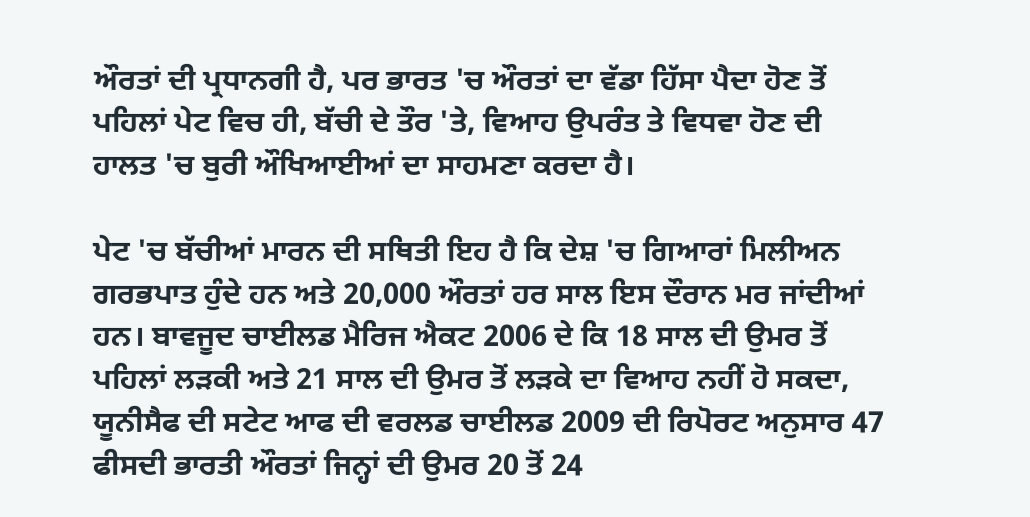ਔਰਤਾਂ ਦੀ ਪ੍ਰਧਾਨਗੀ ਹੈ, ਪਰ ਭਾਰਤ 'ਚ ਔਰਤਾਂ ਦਾ ਵੱਡਾ ਹਿੱਸਾ ਪੈਦਾ ਹੋਣ ਤੋਂ ਪਹਿਲਾਂ ਪੇਟ ਵਿਚ ਹੀ, ਬੱਚੀ ਦੇ ਤੌਰ 'ਤੇ, ਵਿਆਹ ਉਪਰੰਤ ਤੇ ਵਿਧਵਾ ਹੋਣ ਦੀ ਹਾਲਤ 'ਚ ਬੁਰੀ ਔਖਿਆਈਆਂ ਦਾ ਸਾਹਮਣਾ ਕਰਦਾ ਹੈ।

ਪੇਟ 'ਚ ਬੱਚੀਆਂ ਮਾਰਨ ਦੀ ਸਥਿਤੀ ਇਹ ਹੈ ਕਿ ਦੇਸ਼ 'ਚ ਗਿਆਰਾਂ ਮਿਲੀਅਨ ਗਰਭਪਾਤ ਹੁੰਦੇ ਹਨ ਅਤੇ 20,000 ਔਰਤਾਂ ਹਰ ਸਾਲ ਇਸ ਦੌਰਾਨ ਮਰ ਜਾਂਦੀਆਂ ਹਨ। ਬਾਵਜੂਦ ਚਾਈਲਡ ਮੈਰਿਜ ਐਕਟ 2006 ਦੇ ਕਿ 18 ਸਾਲ ਦੀ ਉਮਰ ਤੋਂ ਪਹਿਲਾਂ ਲੜਕੀ ਅਤੇ 21 ਸਾਲ ਦੀ ਉਮਰ ਤੋਂ ਲੜਕੇ ਦਾ ਵਿਆਹ ਨਹੀਂ ਹੋ ਸਕਦਾ, ਯੂਨੀਸੈਫ ਦੀ ਸਟੇਟ ਆਫ ਦੀ ਵਰਲਡ ਚਾਈਲਡ 2009 ਦੀ ਰਿਪੋਰਟ ਅਨੁਸਾਰ 47 ਫੀਸਦੀ ਭਾਰਤੀ ਔਰਤਾਂ ਜਿਨ੍ਹਾਂ ਦੀ ਉਮਰ 20 ਤੋਂ 24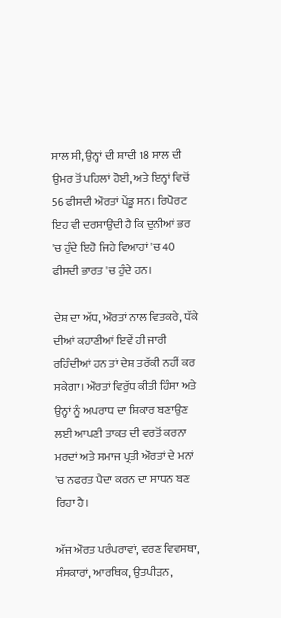ਸਾਲ ਸੀ, ਉਨ੍ਹਾਂ ਦੀ ਸ਼ਾਦੀ 18 ਸਾਲ ਦੀ ਉਮਰ ਤੋਂ ਪਹਿਲਾਂ ਹੋਈ, ਅਤੇ ਇਨ੍ਹਾਂ ਵਿਚੋਂ 56 ਫੀਸਦੀ ਔਰਤਾਂ ਪੇਂਡੂ ਸਨ। ਰਿਪੋਰਟ ਇਹ ਵੀ ਦਰਸਾਉਂਦੀ ਹੈ ਕਿ ਦੁਨੀਆਂ ਭਰ 'ਚ ਹੁੰਦੇ ਇਹੋ ਜਿਹੇ ਵਿਆਹਾਂ 'ਚ 40 ਫੀਸਦੀ ਭਾਰਤ 'ਚ ਹੁੰਦੇ ਹਨ।

ਦੇਸ਼ ਦਾ ਅੱਧ, ਔਰਤਾਂ ਨਾਲ ਵਿਤਕਰੇ, ਧੱਕੇ ਦੀਆਂ ਕਹਾਣੀਆਂ ਇਵੇਂ ਹੀ ਜਾਰੀ ਰਹਿੰਦੀਆਂ ਹਨ ਤਾਂ ਦੇਸ਼ ਤਰੱਕੀ ਨਹੀਂ ਕਰ ਸਕੇਗਾ। ਔਰਤਾਂ ਵਿਰੁੱਧ ਕੀਤੀ ਹਿੰਸਾ ਅਤੇ ਉਨ੍ਹਾਂ ਨੂੰ ਅਪਰਾਧ ਦਾ ਸ਼ਿਕਾਰ ਬਣਾਉਣ ਲਈ ਆਪਣੀ ਤਾਕਤ ਦੀ ਵਰਤੋਂ ਕਰਨਾ ਮਰਦਾਂ ਅਤੇ ਸਮਾਜ ਪ੍ਰਤੀ ਔਰਤਾਂ ਦੇ ਮਨਾਂ 'ਚ ਨਫਰਤ ਪੈਦਾ ਕਰਨ ਦਾ ਸਾਧਨ ਬਣ ਰਿਹਾ ਹੈ।

ਅੱਜ ਔਰਤ ਪਰੰਪਰਾਵਾਂ, ਵਰਣ ਵਿਵਸਥਾ, ਸੰਸਕਾਰਾਂ, ਆਰਥਿਕ, ਉਤਪੀੜਨ,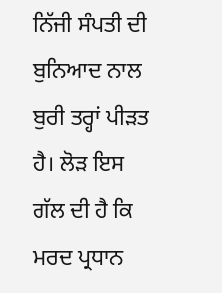ਨਿੱਜੀ ਸੰਪਤੀ ਦੀ ਬੁਨਿਆਦ ਨਾਲ ਬੁਰੀ ਤਰ੍ਹਾਂ ਪੀੜਤ ਹੈ। ਲੋੜ ਇਸ ਗੱਲ ਦੀ ਹੈ ਕਿ ਮਰਦ ਪ੍ਰਧਾਨ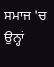ਸਮਾਜ 'ਚ ਉਨ੍ਹਾਂ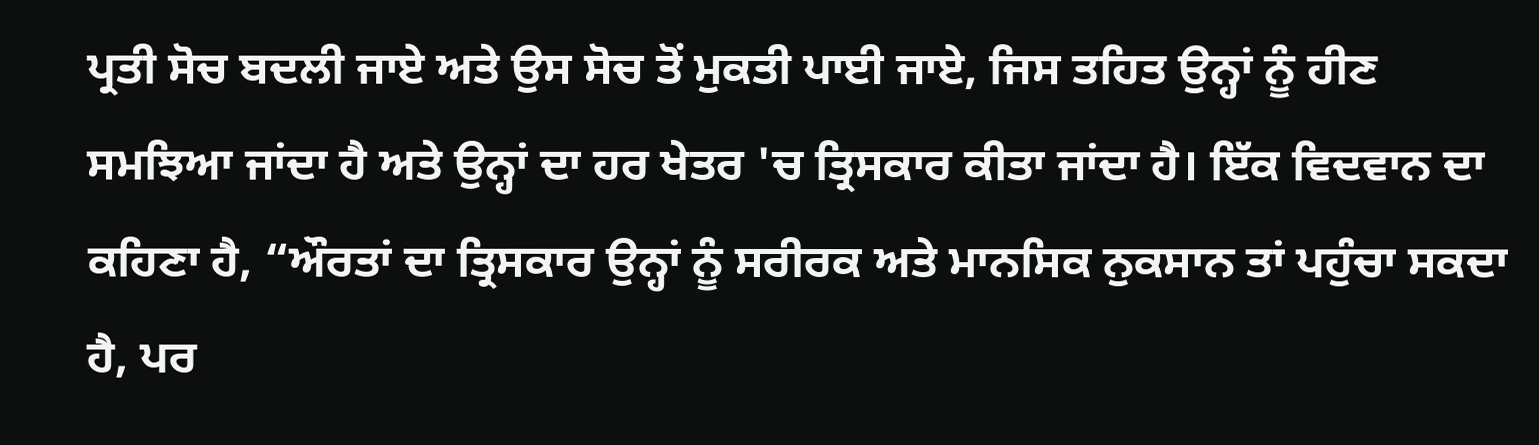ਪ੍ਰਤੀ ਸੋਚ ਬਦਲੀ ਜਾਏ ਅਤੇ ਉਸ ਸੋਚ ਤੋਂ ਮੁਕਤੀ ਪਾਈ ਜਾਏ, ਜਿਸ ਤਹਿਤ ਉਨ੍ਹਾਂ ਨੂੰ ਹੀਣ ਸਮਝਿਆ ਜਾਂਦਾ ਹੈ ਅਤੇ ਉਨ੍ਹਾਂ ਦਾ ਹਰ ਖੇਤਰ 'ਚ ਤ੍ਰਿਸਕਾਰ ਕੀਤਾ ਜਾਂਦਾ ਹੈ। ਇੱਕ ਵਿਦਵਾਨ ਦਾ ਕਹਿਣਾ ਹੈ, “ਔਰਤਾਂ ਦਾ ਤ੍ਰਿਸਕਾਰ ਉਨ੍ਹਾਂ ਨੂੰ ਸਰੀਰਕ ਅਤੇ ਮਾਨਸਿਕ ਨੁਕਸਾਨ ਤਾਂ ਪਹੁੰਚਾ ਸਕਦਾ ਹੈ, ਪਰ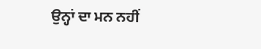ਉਨ੍ਹਾਂ ਦਾ ਮਨ ਨਹੀਂ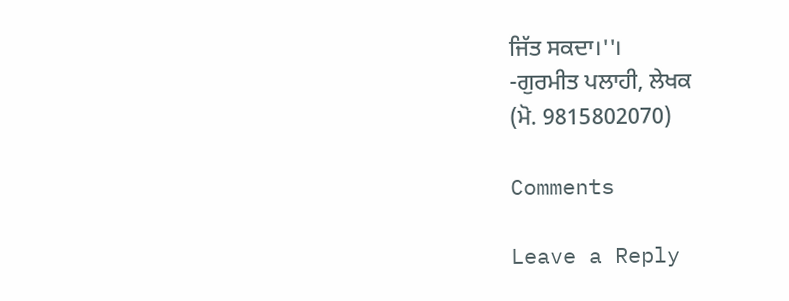ਜਿੱਤ ਸਕਦਾ।''।
-ਗੁਰਮੀਤ ਪਲਾਹੀ, ਲੇਖਕ
(ਮੋ. 9815802070)

Comments

Leave a Reply